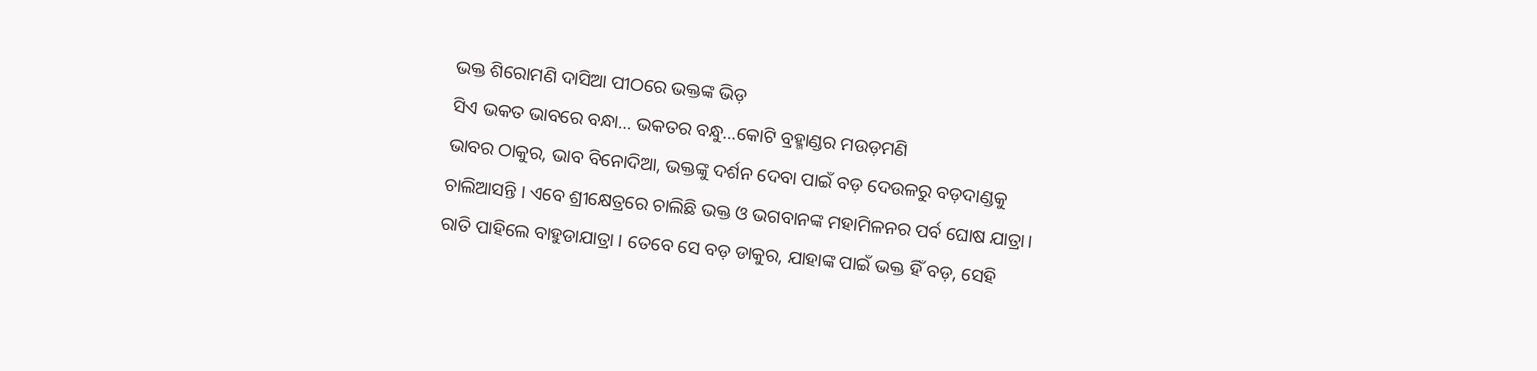ଭକ୍ତ ଶିରୋମଣି ଦାସିଆ ପୀଠରେ ଭକ୍ତଙ୍କ ଭିଡ଼
ସିଏ ଭକତ ଭାବରେ ବନ୍ଧା… ଭକତର ବନ୍ଧୁ…କୋଟି ବ୍ରହ୍ମାଣ୍ଡର ମଉଡ଼ମଣି
ଭାବର ଠାକୁର, ଭାବ ବିନୋଦିଆ, ଭକ୍ତଙ୍କୁ ଦର୍ଶନ ଦେବା ପାଇଁ ବଡ଼ ଦେଉଳରୁ ବଡ଼ଦାଣ୍ଡକୁ ଚାଲିଆସନ୍ତି । ଏବେ ଶ୍ରୀକ୍ଷେତ୍ରରେ ଚାଲିଛି ଭକ୍ତ ଓ ଭଗବାନଙ୍କ ମହାମିଳନର ପର୍ବ ଘୋଷ ଯାତ୍ରା। ରାତି ପାହିଲେ ବାହୁଡାଯାତ୍ରା । ତେବେ ସେ ବଡ଼ ଡାକୁର, ଯାହାଙ୍କ ପାଇଁ ଭକ୍ତ ହିଁ ବଡ଼, ସେହି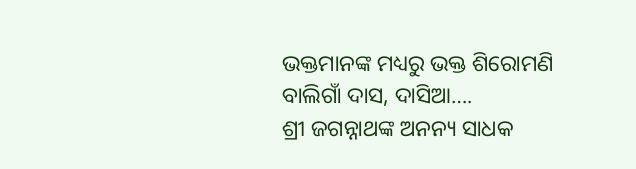ଭକ୍ତମାନଙ୍କ ମଧ୍ୟରୁ ଭକ୍ତ ଶିରୋମଣି ବାଲିଗାଁ ଦାସ, ଦାସିଆ….
ଶ୍ରୀ ଜଗନ୍ନାଥଙ୍କ ଅନନ୍ୟ ସାଧକ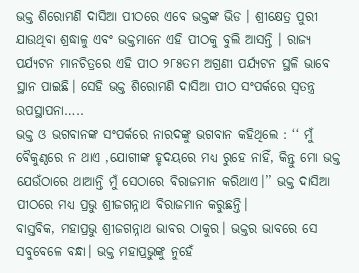ଭକ୍ତ ଶିରୋମଣି ଦାସିଆ ପୀଠରେ ଏବେ ଭକ୍ତଙ୍କ ଭିଡ । ଶ୍ରୀକ୍ଷେତ୍ର ପୁରୀ ଯାଉଥିବା ଶ୍ରଦ୍ଧାଳୁ ଏବଂ ଭକ୍ତମାନେ ଏହି ପୀଠକୁ ବୁଲି ଆସନ୍ତି । ରାଜ୍ୟ ପର୍ଯ୍ୟଟନ ମାନଚିତ୍ରରେ ଏହି ପୀଠ ୨୮୫ତମ ଅଗ୍ରଣୀ ପର୍ଯ୍ୟଟନ ସ୍ଥଳି ଭାବେ ସ୍ଥାନ ପାଇଛି। ସେହି ଭକ୍ତ ଶିରୋମଣି ଦାସିଆ ପୀଠ ସଂପର୍କରେ ସ୍ୱତନ୍ତ୍ର ଉପସ୍ଥାପନା…..
ଭକ୍ତ ଓ ଭଗବାନଙ୍କ ସଂପର୍କରେ ନାରଦଙ୍କୁ ଭଗବାନ କହିଥିଲେ : ‘‘ ମୁଁ ବୈକୁଣ୍ଠରେ ନ ଥାଏ ,ଯୋଗୀଙ୍କ ହୃଦୟରେ ମଧ୍ୟ ରୁହେ ନାହିଁ, କିନ୍ତୁ ମୋ ଭକ୍ତ ଯେଉଁଠାରେ ଥାଆନ୍ତି ମୁଁ ସେଠାରେ ବିରାଜମାନ କରିଥାଏ।’’ ଭକ୍ତ ଦାସିଆ ପୀଠରେ ମଧ୍ୟ ପ୍ରଭୁ ଶ୍ରୀଜଗନ୍ନାଥ ବିରାଜମାନ କରୁଛନ୍ତି।
ବାସ୍ତବିକ, ମହାପ୍ରଭୁ ଶ୍ରୀଜଗନ୍ନାଥ ଭାବର ଠାକୁର। ଭକ୍ତର ଭାବରେ ସେ ସବୁବେଳେ ବନ୍ଧା। ଭକ୍ତ ମହାପ୍ରଭୁଙ୍କୁ ନୁହେଁ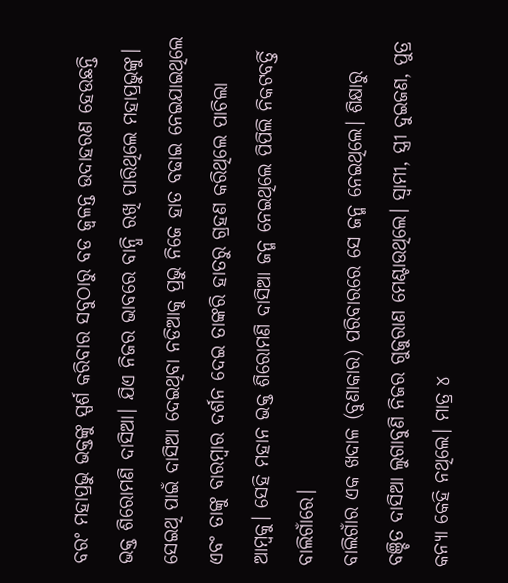ବରଂ ମହାପ୍ରଭୁ ଭକ୍ତଙ୍କୁ ସ୍ପର୍ଶ କରିବାର ସବୁଠାରୁ ବଡ ଜ୍ୱଳନ୍ତ ଉଦାହରଣ ହେଉଛନ୍ତି ଭକ୍ତ ଶିରୋମଣି ଦାସିଆ। ଯିଏ ନିଜର ଭାବରେ ବାନ୍ଧି ରଖି ପାରିଥିଲେ ମହାପ୍ରଭୁଙ୍କୁ। ସେଇଥି ପାଇଁ ଦାସିଆ ଦେଇଥିବା ନଡିଆକୁ ପ୍ରଭୁ ନିଜେ ହାତ ବଢାଇ ନେଇଯାଇଥିଲେ ଏବଂ ତାଙ୍କୁ ବାରମ୍ବାର ଦର୍ଶନ ଦେଇ ତାଙ୍କରି ହାତରୁ ଗ୍ରହଣ କରିଥିଲେ ପାଚିଲା ଆମ୍ବକୁ। ସେହି ମହାନ ଭକ୍ତ ଶିରୋମଣି ଦାସିଆ ଜନ୍ମ ନେଇଥିଲେ ପିପିଲି ନିକଟବର୍ତ୍ତି ବାଲିଗାଁରେ।
ବାଲିଗାଁର ଏକ ଖଦାଳ (ବୁଣାକାର) ପରିବାରରେ ସେ ଜନ୍ମ ନେଇଥିଲେ। ଶିକ୍ଷାରୁ ବଞ୍ଚିତ ଦାସିଆ ଲୁଗାବୁଣି ନିଜର ଗୁଜୁରାଣ ମେଣ୍ଟାଉଥିଲେ। ସ୍ୱାମୀ, ସ୍ତ୍ରୀ ଦୁଇଜଣ, ପୁତ୍ର କନ୍ୟା କେହି ନଥିଲେ। ମାତ୍ର ୪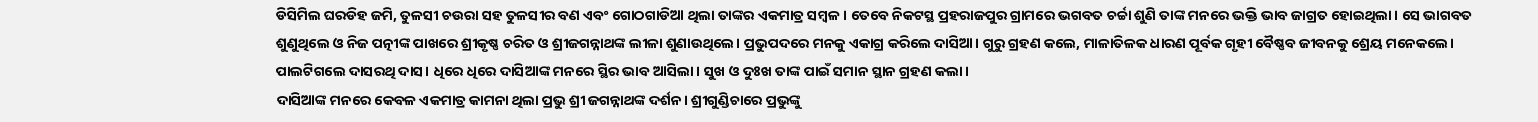ଡିସିମିଲ ଘରଡିହ ଜମି, ତୁଳସୀ ଚଉରା ସହ ତୁଳସୀର ବଣ ଏବଂ ଗୋଠଗାଡିଆ ଥିଲା ତାଙ୍କର ଏକମାତ୍ର ସମ୍ବଳ। ତେବେ ନିକଟସ୍ଥ ପ୍ରହରାଜପୁର ଗ୍ରାମରେ ଭଗବତ ଚର୍ଚ୍ଚା ଶୁଣି ତାଙ୍କ ମନରେ ଭକ୍ତି ଭାବ ଜାଗ୍ରତ ହୋଇଥିଲା। ସେ ଭାଗବତ ଶୁଣୁଥିଲେ ଓ ନିଜ ପତ୍ନୀଙ୍କ ପାଖରେ ଶ୍ରୀକୃଷ୍ଣ ଚରିତ ଓ ଶ୍ରୀଜଗନ୍ନାଥଙ୍କ ଲୀଳା ଶୁଣାଉଥିଲେ। ପ୍ରଭୁପଦରେ ମନକୁ ଏକାଗ୍ର କରିଲେ ଦାସିଆ। ଗୁରୁ ଗ୍ରହଣ କଲେ, ମାଳାତିଳକ ଧାରଣ ପୂର୍ବକ ଗୃହୀ ବୈଷ୍ଣବ ଜୀବନକୁ ଶ୍ରେୟ ମନେକଲେ। ପାଲଟିଗଲେ ଦାସରଥି ଦାସ। ଧିରେ ଧିରେ ଦାସିଆଙ୍କ ମନରେ ସ୍ଥିର ଭାବ ଆସିଲା। ସୁଖ ଓ ଦୁଃଖ ତାଙ୍କ ପାଇଁ ସମାନ ସ୍ଥାନ ଗ୍ରହଣ କଲା।
ଦାସିଆଙ୍କ ମନରେ କେବଳ ଏକମାତ୍ର କାମନା ଥିଲା ପ୍ରଭୁ ଶ୍ରୀ ଜଗନ୍ନାଥଙ୍କ ଦର୍ଶନ। ଶ୍ରୀଗୁଣ୍ଡିଚାରେ ପ୍ରଭୁଙ୍କୁ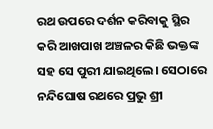ରଥ ଉପରେ ଦର୍ଶନ କରିବାକୁ ସ୍ଥିର କରି ଆଖପାଖ ଅଞ୍ଚଳର କିଛି ଭକ୍ତଙ୍କ ସହ ସେ ପୁରୀ ଯାଇଥିଲେ। ସେଠାରେ ନନ୍ଦିଘୋଷ ରଥରେ ପ୍ରଭୁ ଶ୍ରୀ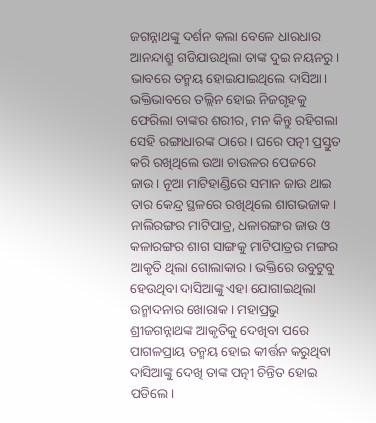ଜଗନ୍ନାଥଙ୍କୁ ଦର୍ଶନ କଲା ବେଳେ ଧାରଧାର ଆନନ୍ଦାଶ୍ରୁ ଗଡିଯାଉଥିଲା ତାଙ୍କ ଦୁଇ ନୟନରୁ। ଭାବରେ ତନ୍ମୟ ହୋଇଯାଇଥିଲେ ଦାସିଆ। ଭକ୍ତିଭାବରେ ତଲ୍ଲିନ ହୋଇ ନିଜଗୃହକୁ ଫେରିଲା ତାଙ୍କର ଶରୀର, ମନ କିନ୍ତୁ ରହିଗଲା ସେହି ରଙ୍ଗାଧାରଙ୍କ ଠାରେ। ଘରେ ପତ୍ନୀ ପ୍ରସ୍ତୁତ କରି ରଖିଥିଲେ ଉଆ ଚାଉଳର ପେଜରେ ଜାଉ। ନୂଆ ମାଟିହାଣ୍ଡିରେ ସମାନ ଜାଉ ଥାଇ ତାର କେନ୍ଦ୍ର ସ୍ଥଳରେ ରଖିଥିଲେ ଶାଗଭଜାକ। ନାଲିରଙ୍ଗର ମାଟିପାତ୍ର, ଧଳାରଙ୍ଗର ଜାଉ ଓ କଳାରଙ୍ଗର ଶାଗ ସାଙ୍ଗକୁ ମାଟିପାତ୍ରର ମଙ୍ଗର ଆକୃତି ଥିଲା ଗୋଲାକାର। ଭକ୍ତିରେ ଉବୁଟୁବୁ ହେଉଥିବା ଦାସିଆଙ୍କୁ ଏହା ଯୋଗାଇଥିଲା ଉନ୍ମାଦନାର ଖୋରାକ। ମହାପ୍ରଭୁ ଶ୍ରୀଜଗନ୍ନାଥଙ୍କ ଆକୃତିକୁ ଦେଖିବା ପରେ ପାଗଳପ୍ରାୟ ତନ୍ମୟ ହୋଇ କୀର୍ତ୍ତନ କରୁଥିବା ଦାସିଆଙ୍କୁ ଦେଖି ତାଙ୍କ ପତ୍ନୀ ଚିନ୍ତିତ ହୋଇ ପଡିଲେ।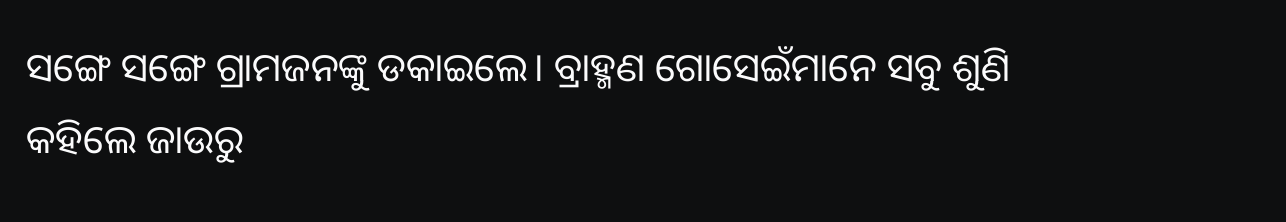ସଙ୍ଗେ ସଙ୍ଗେ ଗ୍ରାମଜନଙ୍କୁ ଡକାଇଲେ। ବ୍ରାହ୍ମଣ ଗୋସେଇଁମାନେ ସବୁ ଶୁଣି କହିଲେ ଜାଉରୁ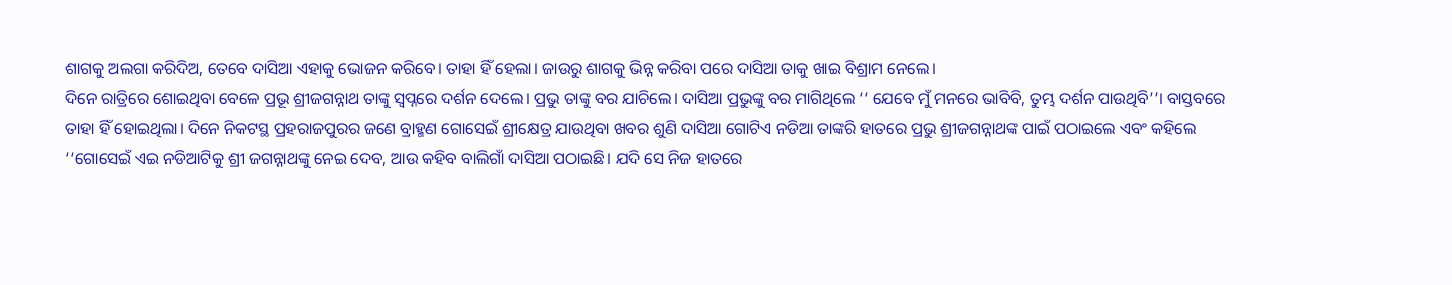ଶାଗକୁ ଅଲଗା କରିଦିଅ, ତେବେ ଦାସିଆ ଏହାକୁ ଭୋଜନ କରିବେ। ତାହା ହିଁ ହେଲା। ଜାଉରୁ ଶାଗକୁ ଭିନ୍ନ କରିବା ପରେ ଦାସିଆ ତାକୁ ଖାଇ ବିଶ୍ରାମ ନେଲେ।
ଦିନେ ରାତ୍ରିରେ ଶୋଇଥିବା ବେଳେ ପ୍ରଭୂ ଶ୍ରୀଜଗନ୍ନାଥ ତାଙ୍କୁ ସ୍ୱପ୍ନରେ ଦର୍ଶନ ଦେଲେ। ପ୍ରଭୁ ତାଙ୍କୁ ବର ଯାଚିଲେ। ଦାସିଆ ପ୍ରଭୁଙ୍କୁ ବର ମାଗିଥିଲେ ‘‘ ଯେବେ ମୁଁ ମନରେ ଭାବିବି, ତୁମ୍ଭ ଦର୍ଶନ ପାଉଥିବି’’। ବାସ୍ତବରେ ତାହା ହିଁ ହୋଇଥିଲା। ଦିନେ ନିକଟସ୍ଥ ପ୍ରହରାଜପୁରର ଜଣେ ବ୍ରାହ୍ମଣ ଗୋସେଇଁ ଶ୍ରୀକ୍ଷେତ୍ର ଯାଉଥିବା ଖବର ଶୁଣି ଦାସିଆ ଗୋଟିଏ ନଡିଆ ତାଙ୍କରି ହାତରେ ପ୍ରଭୁ ଶ୍ରୀଜଗନ୍ନାଥଙ୍କ ପାଇଁ ପଠାଇଲେ ଏବଂ କହିଲେ ‘‘ଗୋସେଇଁ ଏଇ ନଡିଆଟିକୁ ଶ୍ରୀ ଜଗନ୍ନାଥଙ୍କୁ ନେଇ ଦେବ, ଆଉ କହିବ ବାଲିଗାଁ ଦାସିଆ ପଠାଇଛି। ଯଦି ସେ ନିଜ ହାତରେ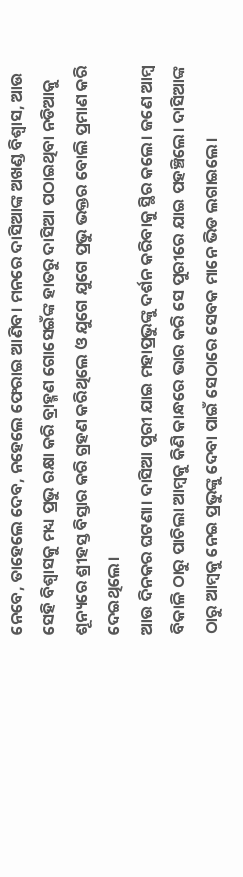ନେବେ, ତାହେଲେ ଦେବ, ନହେଲେ ଫେରାଇ ଆଣିବ। ମନରେ ଦାସିଆଙ୍କ ଅଖଣ୍ଡ ବିଶ୍ୱାସ, ଆଉ ସେହି ବିଶ୍ୱାସକୁ ମଧ୍ୟ ପ୍ରଭୁ ରକ୍ଷା କରି ବ୍ରାହ୍ମଣ ଗୋସେଇଁଙ୍କ ହାତରୁ ଦାସିଆ ପଠାଇଥିବା ନଡିଆକୁ ଶୂନ୍ୟରେ ଶ୍ରୀହସ୍ତ ବିସ୍ତାର କରି ଗ୍ରହଣ କରିଥିଲେ ଓ ଯୁଗେ ଯୁଗେ ପ୍ରଭୁ ଭକ୍ତର ବୋଲି ପ୍ରମାଣ କରି ଦେଇଥିଲେ।
ଆଉ ଦିନକର ଘଟଣା। ଦାସିଆ ପୁରୀ ଯାଇ ମହାପ୍ରଭୁଙ୍କୁ ଦର୍ଶନ କରିବାକୁ ସ୍ଥିର କଲେ। ଜଣେ ଆମ୍ବ ବିକାଳି ଠାରୁ ପାଚିଲା ଆମ୍ବକୁ କିଣି କାନ୍ଧରେ ଭାର କରି ସେ ପୁରୀରେ ଯାଇ ପହଞ୍ଚିଲେ। ଦାସିଆଙ୍କ ଠାରୁ ଆମ୍ବକୁ ନେଇ ପ୍ରଭୁଙ୍କୁ ଦେବା ପାଇଁ ସେଠାରେ ସେବକ ମାନେ ଭିଡ ଲଗାଇଲେ।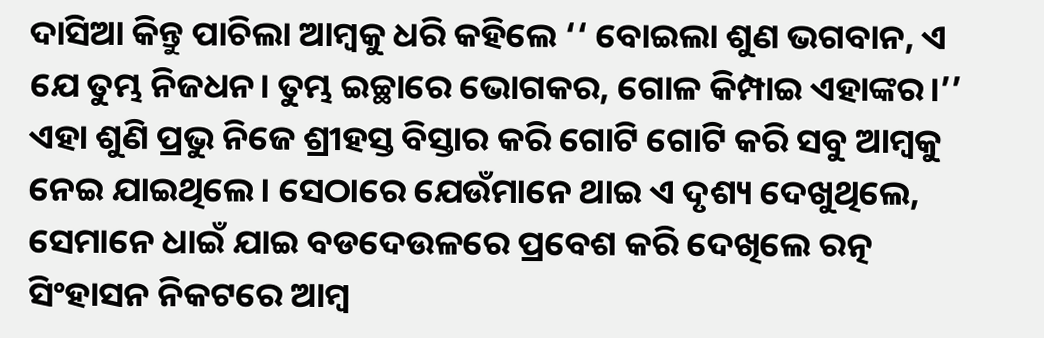ଦାସିଆ କିନ୍ତୁ ପାଚିଲା ଆମ୍ବକୁ ଧରି କହିଲେ ‘‘ ବୋଇଲା ଶୁଣ ଭଗବାନ, ଏ ଯେ ତୁମ୍ଭ ନିଜଧନ। ତୁମ୍ଭ ଇଚ୍ଛାରେ ଭୋଗକର, ଗୋଳ କିମ୍ପାଇ ଏହାଙ୍କର।’’ ଏହା ଶୁଣି ପ୍ରଭୁ ନିଜେ ଶ୍ରୀହସ୍ତ ବିସ୍ତାର କରି ଗୋଟି ଗୋଟି କରି ସବୁ ଆମ୍ବକୁ ନେଇ ଯାଇଥିଲେ। ସେଠାରେ ଯେଉଁମାନେ ଥାଇ ଏ ଦୃଶ୍ୟ ଦେଖୁଥିଲେ, ସେମାନେ ଧାଇଁ ଯାଇ ବଡଦେଉଳରେ ପ୍ରବେଶ କରି ଦେଖିଲେ ରତ୍ନ ସିଂହାସନ ନିକଟରେ ଆମ୍ବ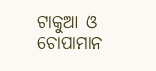ଟାକୁଆ ଓ ଚୋପାମାନ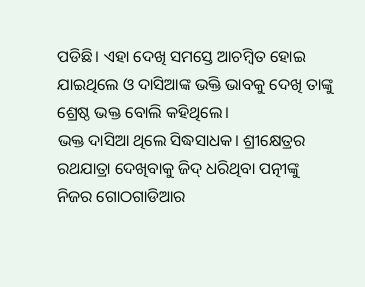ପଡିଛି। ଏହା ଦେଖି ସମସ୍ତେ ଆଚମ୍ବିତ ହୋଇ ଯାଇଥିଲେ ଓ ଦାସିଆଙ୍କ ଭକ୍ତି ଭାବକୁ ଦେଖି ତାଙ୍କୁ ଶ୍ରେଷ୍ଠ ଭକ୍ତ ବୋଲି କହିଥିଲେ।
ଭକ୍ତ ଦାସିଆ ଥିଲେ ସିଦ୍ଧସାଧକ। ଶ୍ରୀକ୍ଷେତ୍ରର ରଥଯାତ୍ରା ଦେଖିବାକୁ ଜିଦ୍ ଧରିଥିବା ପତ୍ନୀଙ୍କୁ ନିଜର ଗୋଠଗାଡିଆର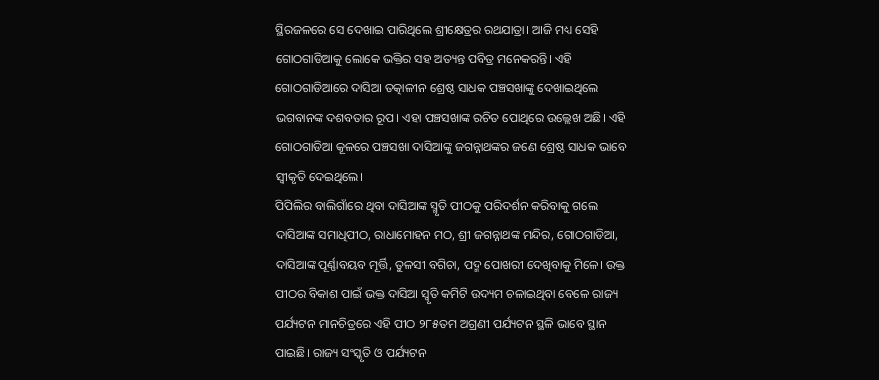ସ୍ଥିରଜଳରେ ସେ ଦେଖାଇ ପାରିଥିଲେ ଶ୍ରୀକ୍ଷେତ୍ରର ରଥଯାତ୍ରା। ଆଜି ମଧ୍ୟ ସେହି ଗୋଠଗାଡିଆକୁ ଲୋକେ ଭକ୍ତିର ସହ ଅତ୍ୟନ୍ତ ପବିତ୍ର ମନେକରନ୍ତି। ଏହି ଗୋଠଗାଡିଆରେ ଦାସିଆ ତତ୍କାଳୀନ ଶ୍ରେଷ୍ଠ ସାଧକ ପଞ୍ଚସଖାଙ୍କୁ ଦେଖାଇଥିଲେ ଭଗବାନଙ୍କ ଦଶବତାର ରୂପ। ଏହା ପଞ୍ଚସଖାଙ୍କ ରଚିତ ପୋଥିରେ ଉଲ୍ଲେଖ ଅଛି। ଏହି ଗୋଠଗାଡିଆ କୂଳରେ ପଞ୍ଚସଖା ଦାସିଆଙ୍କୁ ଜଗନ୍ନାଥଙ୍କର ଜଣେ ଶ୍ରେଷ୍ଠ ସାଧକ ଭାବେ ସ୍ୱୀକୃତି ଦେଇଥିଲେ।
ପିପିଲିର ବାଲିଗାଁରେ ଥିବା ଦାସିଆଙ୍କ ସ୍ମୃତି ପୀଠକୁ ପରିଦର୍ଶନ କରିବାକୁ ଗଲେ ଦାସିଆଙ୍କ ସମାଧିପୀଠ, ରାଧାମୋହନ ମଠ, ଶ୍ରୀ ଜଗନ୍ନାଥଙ୍କ ମନ୍ଦିର, ଗୋଠଗାଡିଆ, ଦାସିଆଙ୍କ ପୂର୍ଣ୍ଣାବୟବ ମୂର୍ତ୍ତି, ତୁଳସୀ ବଗିଚା, ପଦ୍ମ ପୋଖରୀ ଦେଖିବାକୁ ମିଳେ। ଉକ୍ତ ପୀଠର ବିକାଶ ପାଇଁ ଭକ୍ତ ଦାସିଆ ସ୍ୱୃତି କମିଟି ଉଦ୍ୟମ ଚଳାଇଥିବା ବେଳେ ରାଜ୍ୟ ପର୍ଯ୍ୟଟନ ମାନଚିତ୍ରରେ ଏହି ପୀଠ ୨୮୫ତମ ଅଗ୍ରଣୀ ପର୍ଯ୍ୟଟନ ସ୍ଥଳି ଭାବେ ସ୍ଥାନ ପାଇଛି। ରାଜ୍ୟ ସଂସ୍କୃତି ଓ ପର୍ଯ୍ୟଟନ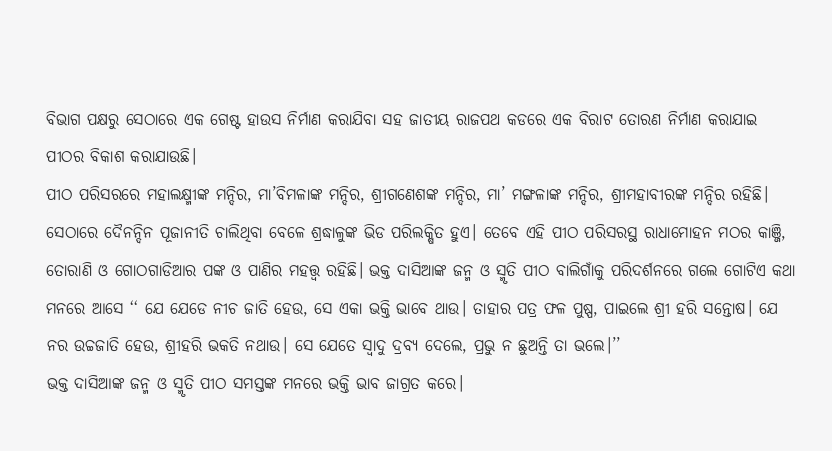ବିଭାଗ ପକ୍ଷରୁ ସେଠାରେ ଏକ ଗେଷ୍ଟ ହାଉସ ନିର୍ମାଣ କରାଯିବା ସହ ଜାତୀୟ ରାଜପଥ କଡରେ ଏକ ବିରାଟ ତୋରଣ ନିର୍ମାଣ କରାଯାଇ ପୀଠର ବିକାଶ କରାଯାଉଛି।
ପୀଠ ପରିସରରେ ମହାଲକ୍ଷ୍ମୀଙ୍କ ମନ୍ଦିର, ମା’ବିମଳାଙ୍କ ମନ୍ଦିର, ଶ୍ରୀଗଣେଶଙ୍କ ମନ୍ଦିର, ମା’ ମଙ୍ଗଳାଙ୍କ ମନ୍ଦିର, ଶ୍ରୀମହାବୀରଙ୍କ ମନ୍ଦିର ରହିଛି। ସେଠାରେ ଦୈନନ୍ଦିନ ପୂଜାନୀତି ଚାଲିଥିବା ବେଳେ ଶ୍ରଦ୍ଧାଳୁଙ୍କ ଭିଡ ପରିଲକ୍ଷିତ ହୁଏ। ତେବେ ଏହି ପୀଠ ପରିସରସ୍ଥ ରାଧାମୋହନ ମଠର କାଞ୍ଜି, ତୋରାଣି ଓ ଗୋଠଗାଡିଆର ପଙ୍କ ଓ ପାଣିର ମହତ୍ତ୍ୱ ରହିଛି। ଭକ୍ତ ଦାସିଆଙ୍କ ଜନ୍ମ ଓ ସ୍ମୃତି ପୀଠ ବାଲିଗାଁକୁ ପରିଦର୍ଶନରେ ଗଲେ ଗୋଟିଏ କଥା ମନରେ ଆସେ ‘‘ ଯେ ଯେଡେ ନୀଚ ଜାତି ହେଉ, ସେ ଏକା ଭକ୍ତି ଭାବେ ଥାଉ। ତାହାର ପତ୍ର ଫଳ ପୁଷ୍ପ, ପାଇଲେ ଶ୍ରୀ ହରି ସନ୍ତୋଷ। ଯେ ନର ଉଚ୍ଚଜାତି ହେଉ, ଶ୍ରୀହରି ଭକତି ନଥାଉ। ସେ ଯେତେ ସ୍ୱାଦୁ ଦ୍ରବ୍ୟ ଦେଲେ, ପ୍ରଭୁ ନ ଛୁଅନ୍ତି ତା ଭଲେ।’’
ଭକ୍ତ ଦାସିଆଙ୍କ ଜନ୍ମ ଓ ସ୍ମୃତି ପୀଠ ସମସ୍ତଙ୍କ ମନରେ ଭକ୍ତି ଭାବ ଜାଗ୍ରତ କରେ।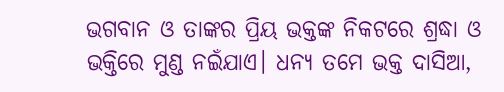ଭଗବାନ ଓ ତାଙ୍କର ପ୍ରିୟ ଭକ୍ତଙ୍କ ନିକଟରେ ଶ୍ରଦ୍ଧା ଓ ଭକ୍ତିରେ ମୁଣ୍ଡ ନଇଁଯାଏ। ଧନ୍ୟ ତମେ ଭକ୍ତ ଦାସିଆ,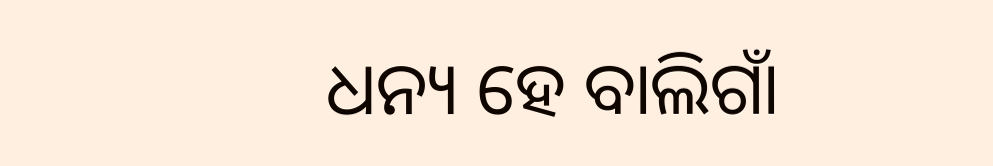ଧନ୍ୟ ହେ ବାଲିଗାଁ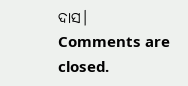ଦାସ।
Comments are closed.